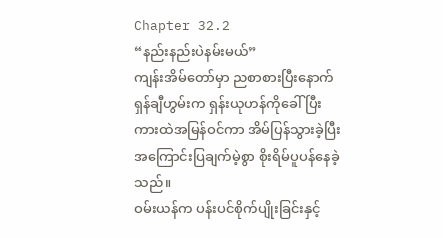Chapter 32.2
“နည်းနည်းပဲနမ်းမယ်”
ကျန်းအိမ်တော်မှာ ညစာစားပြီးနောက် ရှန်ချီဟွမ်းက ရှန်းယုဟန်ကိုခေါ်ပြီး ကားထဲအမြန်ဝင်ကာ အိမ်ပြန်သွားခဲ့ပြီး အကြောင်းပြချက်မဲ့စွာ စိုးရိမ်ပူပန်နေခဲ့သည်။
ဝမ်းယန်က ပန်းပင်စိုက်ပျိုးခြင်းနှင့်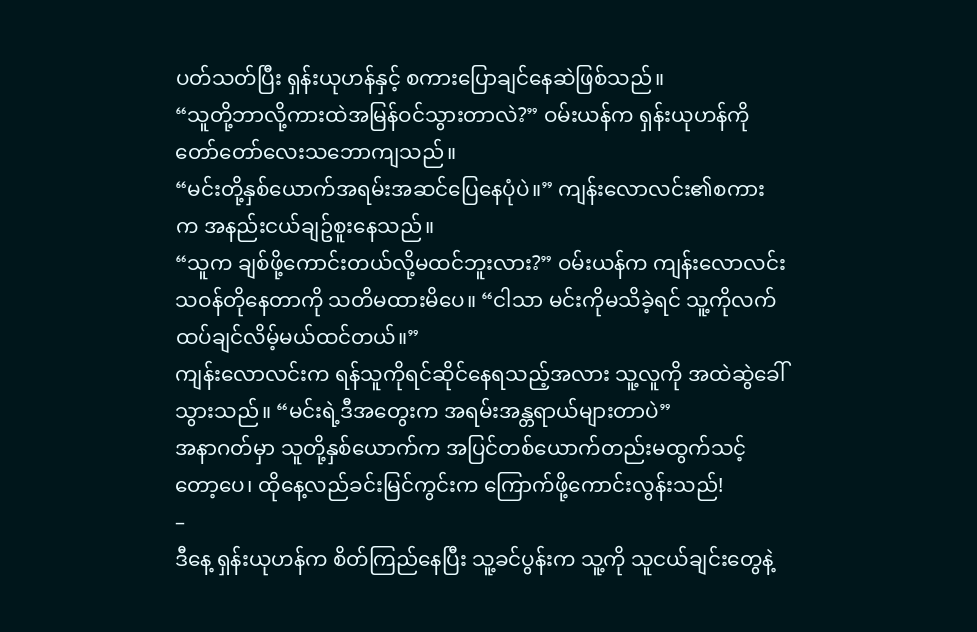ပတ်သတ်ပြီး ရှန်းယုဟန်နှင့် စကားပြောချင်နေဆဲဖြစ်သည်။
“သူတို့ဘာလို့ကားထဲအမြန်ဝင်သွားတာလဲ?” ဝမ်းယန်က ရှန်းယုဟန်ကို တော်တော်လေးသဘောကျသည်။
“မင်းတို့နှစ်ယောက်အရမ်းအဆင်ပြေနေပုံပဲ။” ကျန်းလောလင်း၏စကားက အနည်းငယ်ချဥ်စူးနေသည်။
“သူက ချစ်ဖို့ကောင်းတယ်လို့မထင်ဘူးလား?” ဝမ်းယန်က ကျန်းလောလင်း သဝန်တိုနေတာကို သတိမထားမိပေ။ “ငါသာ မင်းကိုမသိခဲ့ရင် သူ့ကိုလက်ထပ်ချင်လိမ့်မယ်ထင်တယ်။”
ကျန်းလောလင်းက ရန်သူကိုရင်ဆိုင်နေရသည့်အလား သူ့လူကို အထဲဆွဲခေါ်သွားသည်။ “မင်းရဲ့ဒီအတွေးက အရမ်းအန္တရာယ်များတာပဲ”
အနာဂတ်မှာ သူတို့နှစ်ယောက်က အပြင်တစ်ယောက်တည်းမထွက်သင့်တော့ပေ၊ ထိုနေ့လည်ခင်းမြင်ကွင်းက ကြောက်ဖို့ကောင်းလွန်းသည်!
–
ဒီနေ့ ရှန်းယုဟန်က စိတ်ကြည်နေပြီး သူ့ခင်ပွန်းက သူ့ကို သူငယ်ချင်းတွေနဲ့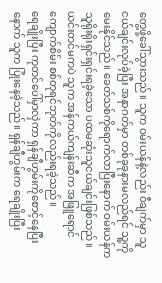တွေ့ဖို့ခေါ်သွားသည်။ သူက ဝမ်းယန်နဲ့လည်း ဝီချက်မှာ သူငယ်ချင်းလုပ်ခဲ့ပြီး အနာဂတ်မှာ တစ်ခုခုနားမလည်ရင် သူ့ကိုမေးနိုင်သည်။ ခေတ်သစ်ကိုရောက်လာပြီးနောက် ဝမ်းယန်က သူရိုးရိုးရှင်းရှင်းရခဲ့သော ပထမဆုံးသူငယ်ချင်းဖြစ်သည်။
ယင်းတင်မကပဲ သူက အန်ကယ်ကျန်းဆီက အဖြူရောင်ကျောက်စိမ်း စစ်တုရင်ဘုတ်ကိုလည်းရခဲ့သည်။
ရေချိုးပြီး ကုတင်ပေါ်မှာလှဲကာ ရှန်ချီဟွမ်းကိုစောင့်နေပြီးနောက် သူက ပြုံးနေခဲ့သည်။ ရှန်ချီဟွမ်းက ရေချိုးပြီး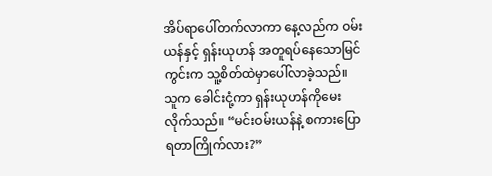အိပ်ရာပေါ်တက်လာကာ နေ့လည်က ဝမ်းယန်နှင့် ရှန်းယုဟန် အတူရပ်နေသောမြင်ကွင်းက သူ့စိတ်ထဲမှာပေါ်လာခဲ့သည်။
သူက ခေါင်းငုံ့ကာ ရှန်းယုဟန်ကိုမေးလိုက်သည်။ “မင်းဝမ်းယန်နဲ့ စကားပြောရတာကြိုက်လား?”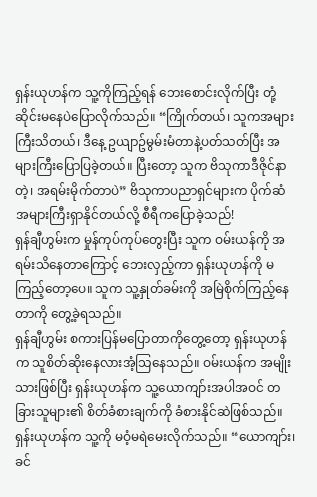ရှန်းယုဟန်က သူ့ကိုကြည့်ရန် ဘေးစောင်းလိုက်ပြီး တုံ့ဆိုင်းမနေပဲပြောလိုက်သည်။ “ကြိုက်တယ်၊ သူကအများကြီးသိတယ်၊ ဒီနေ့ ဥယျာဥ်မွမ်းမံတာနဲ့ပတ်သတ်ပြီး အများကြီးပြောပြခဲ့တယ်။ ပြီးတော့ သူက ဗိသုကာဒီဇိုင်နာတဲ့၊ အရမ်းမိုက်တာပဲ” ဗိသုကာပညာရှင်များက ပိုက်ဆံအများကြီးရှာနိုင်တယ်လို့ စီရီကပြောခဲ့သည်!
ရှန်ချီဟွမ်းက မှုန်ကုပ်ကုပ်တွေးပြီး သူက ဝမ်းယန်ကို အရမ်းသိနေတာကြောင့် ဘေးလှည့်ကာ ရှန်းယုဟန်ကို မကြည့်တော့ပေ။ သူက သူ့နှုတ်ခမ်းကို အမြဲစိုက်ကြည့်နေတာကို တွေ့ခဲ့ရသည်။
ရှန်ချီဟွမ်း စကားပြန်မပြောတာကိုတွေ့တော့ ရှန်းယုဟန်က သူစိတ်ဆိုးနေလားအံ့သြနေသည်။ ဝမ်းယန်က အမျိုးသားဖြစ်ပြီး ရှန်းယုဟန်က သူ့ယောကျာ်းအပါအဝင် တခြားသူများ၏ စိတ်ခံစားချက်ကို ခံစားနိုင်ဆဲဖြစ်သည်။
ရှန်းယုဟန်က သူ့ကို မဝံ့မရဲမေးလိုက်သည်။ “ယောကျာ်း၊ ခင်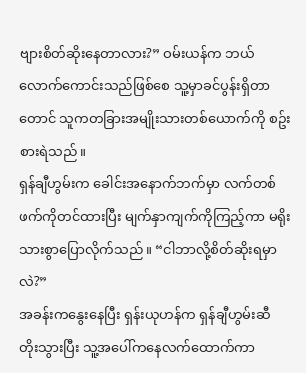ဗျားစိတ်ဆိုးနေတာလား?” ဝမ်းယန်က ဘယ်လောက်ကောင်းသည်ဖြစ်စေ သူ့မှာခင်ပွန်းရှိတာတောင် သူကတခြားအမျိုးသားတစ်ယောက်ကို စဥ်းစားရဲသည်။
ရှန်ချီဟွမ်းက ခေါင်းအနောက်ဘက်မှာ လက်တစ်ဖက်ကိုတင်ထားပြီး မျက်နှာကျက်ကိုကြည့်ကာ မရိုးသားစွာပြောလိုက်သည်။ “ငါဘာလို့စိတ်ဆိုးရမှာလဲ?”
အခန်းကနွေးနေပြီး ရှန်းယုဟန်က ရှန်ချီဟွမ်းဆီ တိုးသွားပြီး သူ့အပေါ်ကနေလက်ထောက်ကာ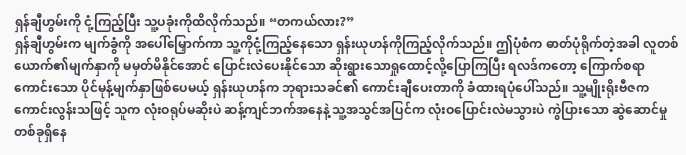ရှန်ချီဟွမ်းကို ငုံ့ကြည့်ပြီး သူ့ပခုံးကိုထိလိုက်သည်။ “တကယ်လား?”
ရှန်ချီဟွမ်းက မျက်ခွံကို အပေါ်မြှောက်ကာ သူ့ကိုငုံ့ကြည့်နေသော ရှန်းယုဟန်ကိုကြည့်လိုက်သည်။ ဤပုံစံက ဓာတ်ပုံရိုက်တဲ့အခါ လူတစ်ယောက်၏မျက်နှာကို မမှတ်မိနိုင်အောင် ပြောင်းလဲပေးနိုင်သော ဆိုးရွားသောရှုထောင့်လို့ပြောကြပြီး ရလဒ်ကတော့ ကြောက်စရာကောင်းသော ပိုင်မုန့်မျက်နှာဖြစ်ပေမယ့် ရှန်းယုဟန်က ဘုရားသခင်၏ ကောင်းချီပေးတာကို ခံထားရပုံပေါ်သည်။ သူ့မျိုးရိုးဗီဇကကောင်းလွန်းသဖြင့် သူက လုံးဝရုပ်မဆိုးပဲ ဆန့်ကျင်ဘက်အနေနဲ့ သူ့အသွင်အပြင်က လုံးဝပြောင်းလဲမသွားပဲ ကွဲပြားသော ဆွဲဆောင်မှုတစ်ခုရှိနေ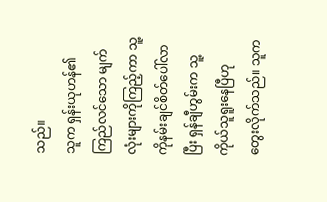သည်။
သူက ရှန်းယုဟန်၏ ကြည်လင်သော မျက်လုံးများကိုကြည့်ကာ သူ့ကိုနမ်းချင်စိတ်ပေါ်လာပြီး ရှန်ချီဟွမ်းက သူ့ကိုယ်သူရူးနေပြီဟု တွေးလိုက်သည်။ သူက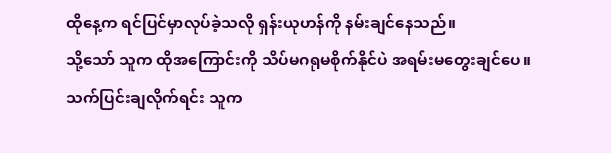ထိုနေ့က ရင်ပြင်မှာလုပ်ခဲ့သလို ရှန်းယုဟန်ကို နမ်းချင်နေသည်။
သို့သော် သူက ထိုအကြောင်းကို သိပ်မဂရုမစိုက်နိုင်ပဲ အရမ်းမတွေးချင်ပေ။
သက်ပြင်းချလိုက်ရင်း သူက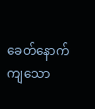ခေတ်နောက်ကျသော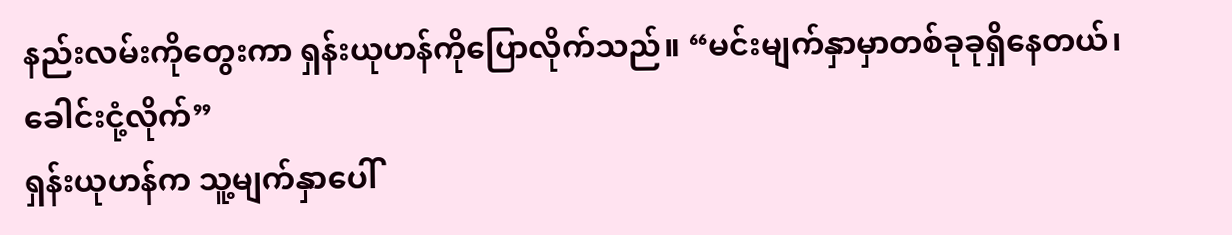နည်းလမ်းကိုတွေးကာ ရှန်းယုဟန်ကိုပြောလိုက်သည်။ “မင်းမျက်နှာမှာတစ်ခုခုရှိနေတယ်၊ ခေါင်းငုံ့လိုက်”
ရှန်းယုဟန်က သူ့မျက်နှာပေါ်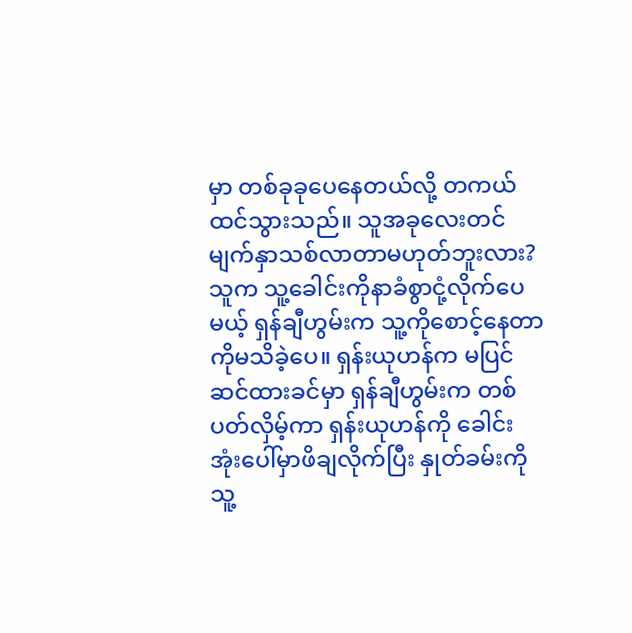မှာ တစ်ခုခုပေနေတယ်လို့ တကယ်ထင်သွားသည်။ သူအခုလေးတင် မျက်နှာသစ်လာတာမဟုတ်ဘူးလား?
သူက သူ့ခေါင်းကိုနာခံစွာငုံ့လိုက်ပေမယ့် ရှန်ချီဟွမ်းက သူ့ကိုစောင့်နေတာကိုမသိခဲ့ပေ။ ရှန်းယုဟန်က မပြင်ဆင်ထားခင်မှာ ရှန်ချီဟွမ်းက တစ်ပတ်လှိမ့်ကာ ရှန်းယုဟန်ကို ခေါင်းအုံးပေါ်မှာဖိချလိုက်ပြီး နှုတ်ခမ်းကို သူ့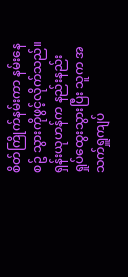စိတ်ကြိုက်နမ်းကာ နမ်းနေစဥ် သွားကိုဖွင့်လိုက်သည်။
ရှန်းယုဟန်က နည်းနည်းရှုပ်ထွေးသွားပြီး သူက အသက်ရှူကျပ်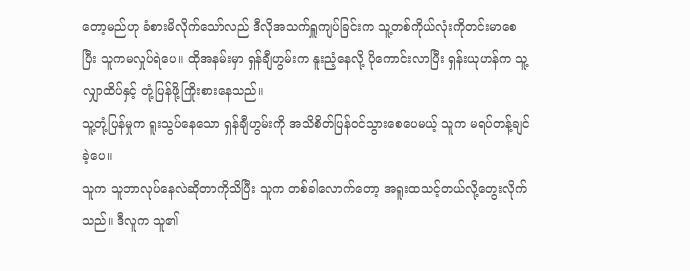တော့မည်ဟု ခံစားမိလိုက်သော်လည် ဒီလိုအသက်ရှူကျပ်ခြင်းက သူ့တစ်ကိုယ်လုံးကိုတင်းမာစေပြီး သူကမလှုပ်ရဲပေ။ ထိုအနမ်းမှာ ရှန်ချီဟွမ်းက နူးညံ့နေလို့ ပိုကောင်းလာပြီး ရှန်းယုဟန်က သူ့လျှာထိပ်နှင့် တုံ့ပြန်ဖို့ကြိုးစားနေသည်။
သူ့တုံ့ပြန်မှုက ရူးသွပ်နေသော ရှန်ချီဟွမ်းကို အသိစိတ်ပြန်ဝင်သွားစေပေမယ့် သူက မရပ်တန့်ချင်ခဲ့ပေ။
သူက သူဘာလုပ်နေလဲဆိုတာကိုသိပြီး သူက တစ်ခါလောက်တော့ အရူးထသင့်တယ်လို့တွေးလိုက်သည်။ ဒီလူက သူ၏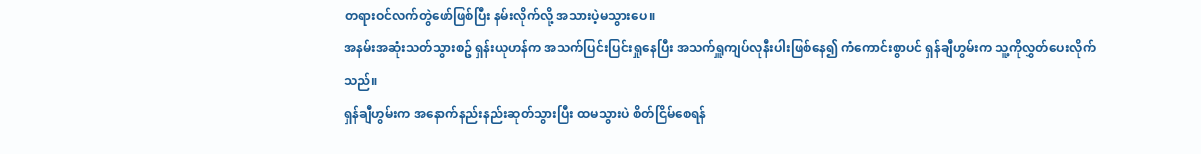တရားဝင်လက်တွဲဖော်ဖြစ်ပြီး နမ်းလိုက်လို့ အသားပဲ့မသွားပေ။
အနမ်းအဆုံးသတ်သွားစဥ် ရှန်းယုဟန်က အသက်ပြင်းပြင်းရှုနေပြီး အသက်ရှူကျပ်လုနီးပါးဖြစ်နေ၍ ကံကောင်းစွာပင် ရှန်ချီဟွမ်းက သူ့ကိုလွှတ်ပေးလိုက်သည်။
ရှန်ချီဟွမ်းက အနောက်နည်းနည်းဆုတ်သွားပြီး ထမသွားပဲ စိတ်ငြိမ်စေရန်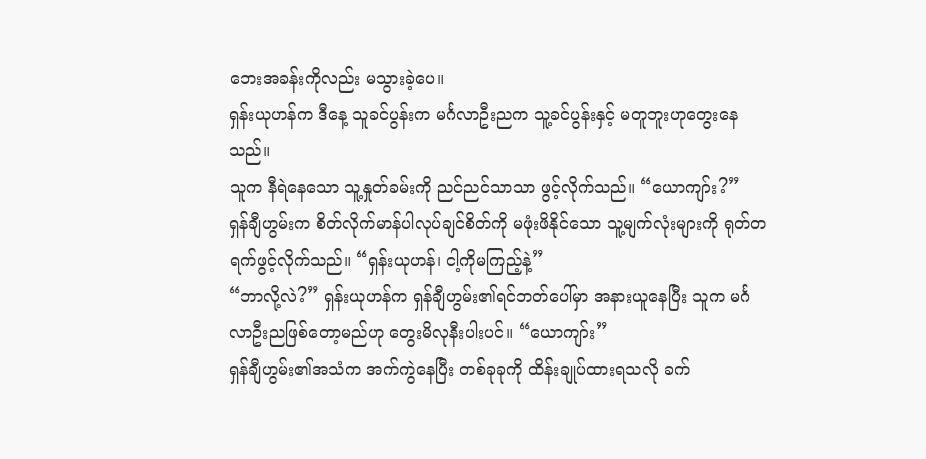ဘေးအခန်းကိုလည်း မသွားခဲ့ပေ။
ရှန်းယုဟန်က ဒီနေ့ သူခင်ပွန်းက မင်္ဂလာဦးညက သူ့ခင်ပွန်းနှင့် မတူဘူးဟုတွေးနေသည်။
သူက နီရဲနေသော သူ့နှုတ်ခမ်းကို ညင်ညင်သာသာ ဖွင့်လိုက်သည်။ “ယောကျာ်း?”
ရှန်ချီဟွမ်းက စိတ်လိုက်မာန်ပါလုပ်ချင်စိတ်ကို မဖုံးဖိနိုင်သော သူ့မျက်လုံးများကို ရုတ်တရက်ဖွင့်လိုက်သည်။ “ရှန်းယုဟန်၊ ငါ့ကိုမကြည့်နဲ့”
“ဘာလို့လဲ?” ရှန်းယုဟန်က ရှန်ချီဟွမ်း၏ရင်ဘတ်ပေါ်မှာ အနားယူနေပြီး သူက မင်္ဂလာဦးညဖြစ်တော့မည်ဟု တွေးမိလုနီးပါးပင်။ “ယောကျာ်း”
ရှန်ချီဟွမ်း၏အသံက အက်ကွဲနေပြီး တစ်ခုခုကို ထိန်းချုပ်ထားရသလို ခက်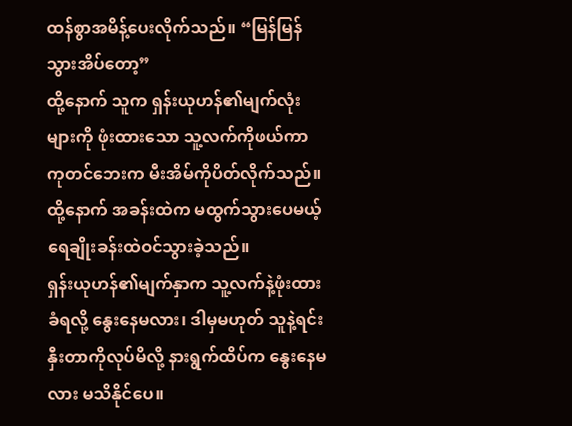ထန်စွာအမိန့်ပေးလိုက်သည်။ “မြန်မြန်သွားအိပ်တော့”
ထို့နောက် သူက ရှန်းယုဟန်၏မျက်လုံးများကို ဖုံးထားသော သူ့လက်ကိုဖယ်ကာ ကုတင်ဘေးက မီးအိမ်ကိုပိတ်လိုက်သည်။ ထို့နောက် အခန်းထဲက မထွက်သွားပေမယ့် ရေချိုးခန်းထဲဝင်သွားခဲ့သည်။
ရှန်းယုဟန်၏မျက်နှာက သူ့လက်နဲ့ဖုံးထားခံရလို့ နွေးနေမလား၊ ဒါမှမဟုတ် သူနဲ့ရင်းနှီးတာကိုလုပ်မိလို့ နားရွက်ထိပ်က နွေးနေမလား မသိနိုင်ပေ။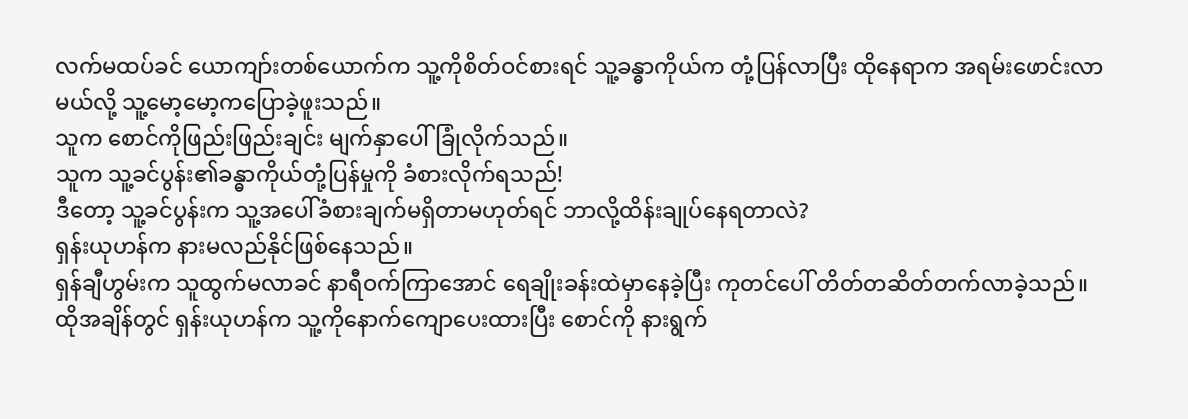လက်မထပ်ခင် ယောကျာ်းတစ်ယောက်က သူ့ကိုစိတ်ဝင်စားရင် သူ့ခန္ဓာကိုယ်က တုံ့ပြန်လာပြီး ထိုနေရာက အရမ်းဖောင်းလာမယ်လို့ သူ့မော့မော့ကပြောခဲ့ဖူးသည်။
သူက စောင်ကိုဖြည်းဖြည်းချင်း မျက်နှာပေါ်ခြုံလိုက်သည်။
သူက သူ့ခင်ပွန်း၏ခန္ဓာကိုယ်တုံ့ပြန်မှုကို ခံစားလိုက်ရသည်!
ဒီတော့ သူ့ခင်ပွန်းက သူ့အပေါ်ခံစားချက်မရှိတာမဟုတ်ရင် ဘာလို့ထိန်းချုပ်နေရတာလဲ?
ရှန်းယုဟန်က နားမလည်နိုင်ဖြစ်နေသည်။
ရှန်ချီဟွမ်းက သူထွက်မလာခင် နာရီဝက်ကြာအောင် ရေချိုးခန်းထဲမှာနေခဲ့ပြီး ကုတင်ပေါ် တိတ်တဆိတ်တက်လာခဲ့သည်။
ထိုအချိန်တွင် ရှန်းယုဟန်က သူ့ကိုနောက်ကျောပေးထားပြီး စောင်ကို နားရွက်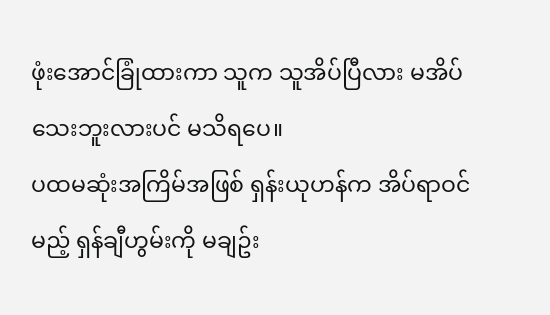ဖုံးအောင်ခြုံထားကာ သူက သူအိပ်ပြီလား မအိပ်သေးဘူးလားပင် မသိရပေ။
ပထမဆုံးအကြိမ်အဖြစ် ရှန်းယုဟန်က အိပ်ရာဝင်မည့် ရှန်ချီဟွမ်းကို မချဥ်း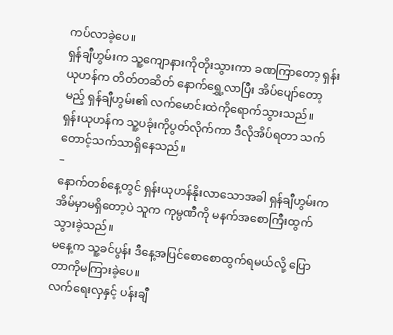ကပ်လာခဲ့ပေ။
ရှန်ချီဟွမ်းက သူ့ကျောနားကိုတိုးသွားကာ ခဏကြာတော့ ရှန်းယုဟန်က တိတ်တဆိတ် နောက်ရွှေ့လာပြီး အိပ်ပျော်တော့မည့် ရှန်ချီဟွမ်း၏ လက်မောင်းထဲကိုရောက်သွားသည်။
ရှန်းယုဟန်က သူ့ပခုံးကိုပွတ်လိုက်ကာ ဒီလိုအိပ်ရတာ သက်တောင့်သက်သာရှိနေသည်။
–
နောက်တစ်နေ့တွင် ရှန်းယုဟန်နိုးလာသောအခါ ရှန်ချီဟွမ်းက အိမ်မှာမရှိတော့ပဲ သူက ကုမ္ပဏီကို မနက်အစောကြီးထွက်သွားခဲ့သည်။
မနေ့က သူ့ခင်ပွန်း ဒီနေ့အပြင်စောစောထွက်ရမယ်လို့ ပြောတာကိုမကြားခဲ့ပေ။
လက်ရေးလှနှင့် ပန်းချီ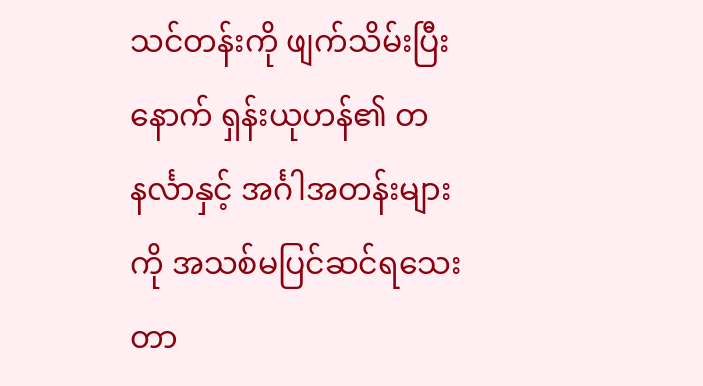သင်တန်းကို ဖျက်သိမ်းပြီးနောက် ရှန်းယုဟန်၏ တနင်္လာနှင့် အင်္ဂါအတန်းများကို အသစ်မပြင်ဆင်ရသေးတာ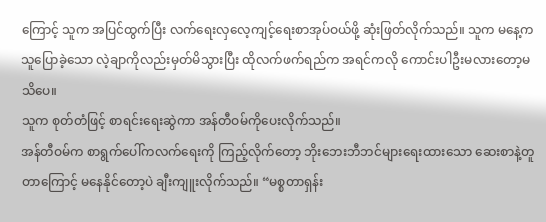ကြောင့် သူက အပြင်ထွက်ပြီး လက်ရေးလှလေ့ကျင့်ရေးစာအုပ်ဝယ်ဖို့ ဆုံးဖြတ်လိုက်သည်။ သူက မနေ့က သူပြောခဲ့သော လဲ့ချာကိုလည်းမှတ်မိသွားပြီး ထိုလက်ဖက်ရည်က အရင်ကလို ကောင်းပါဦးမလားတော့မသိပေ။
သူက စုတ်တံဖြင့် စာရင်းရေးဆွဲကာ အန်တီဝမ်ကိုပေးလိုက်သည်။
အန်တီဝမ်က စာရွက်ပေါ်ကလက်ရေးကို ကြည့်လိုက်တော့ ဘိုးဘေးဘီဘင်များရေးထားသော ဆေးစာနဲ့တူတာကြောင့် မနေနိုင်တော့ပဲ ချီးကျူးလိုက်သည်။ “မစ္စတာရှန်း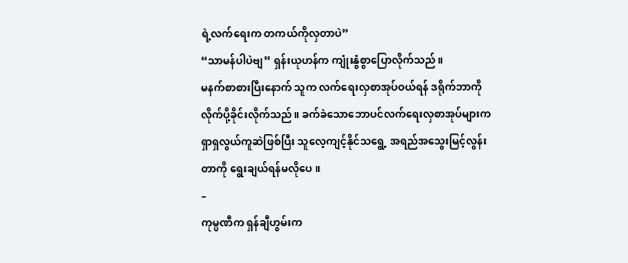ရဲ့လက်ရေးက တကယ်ကိုလှတာပဲ”
“သာမန်ပါပဲဗျ” ရှန်းယုဟန်က ကျုံးနွံစွာပြောလိုက်သည်။
မနက်စာစားပြီးနောက် သူက လက်ရေးလှစာအုပ်ဝယ်ရန် ဒရိုက်ဘာကို လိုက်ပို့ခိုင်းလိုက်သည်။ ခက်ခဲသောဘောပင်လက်ရေးလှစာအုပ်များက ရှာရှလွယ်ကူဆဲဖြစ်ပြီး သူလေ့ကျင့်နိုင်သရွေ့ အရည်အသွေးမြင့်လွန်းတာကို ရွေးချယ်ရန်မလိုပေ။
–
ကုမ္ပဏီက ရှန်ချီဟွမ်းက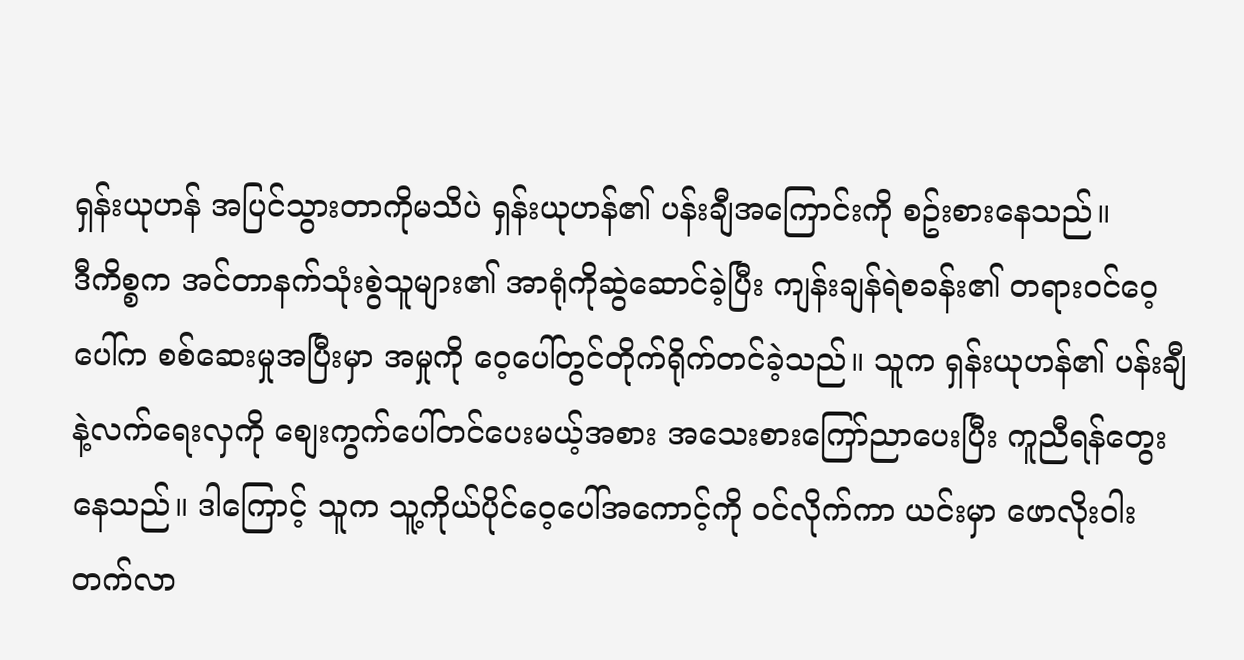ရှန်းယုဟန် အပြင်သွားတာကိုမသိပဲ ရှန်းယုဟန်၏ ပန်းချီအကြောင်းကို စဥ်းစားနေသည်။
ဒီကိစ္စက အင်တာနက်သုံးစွဲသူများ၏ အာရုံကိုဆွဲဆောင်ခဲ့ပြီး ကျန်းချန်ရဲစခန်း၏ တရားဝင်ဝေ့ပေါ်က စစ်ဆေးမှုအပြီးမှာ အမှုကို ဝေ့ပေါ်တွင်တိုက်ရိုက်တင်ခဲ့သည်။ သူက ရှန်းယုဟန်၏ ပန်းချီနဲ့လက်ရေးလှကို စျေးကွက်ပေါ်တင်ပေးမယ့်အစား အသေးစားကြော်ညာပေးပြီး ကူညီရန်တွေးနေသည်။ ဒါကြောင့် သူက သူ့ကိုယ်ပိုင်ဝေ့ပေါ်အကောင့်ကို ဝင်လိုက်ကာ ယင်းမှာ ဖောလိုးဝါးတက်လာ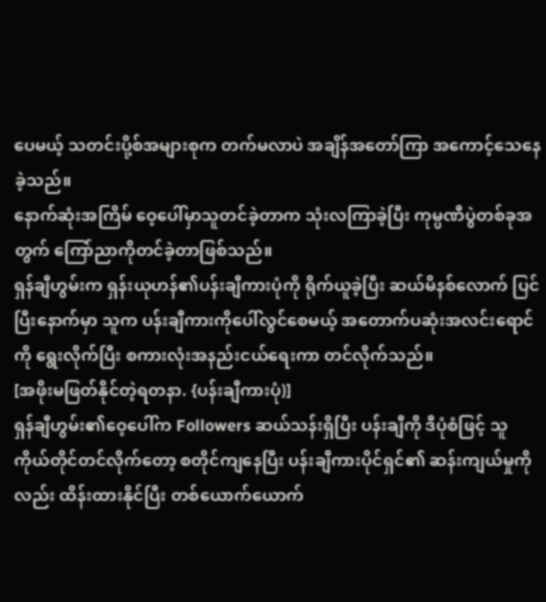ပေမယ့် သတင်းပို့စ်အများစုက တက်မလာပဲ အချိန်အတော်ကြာ အကောင့်သေနေခဲ့သည်။
နောက်ဆုံးအကြိမ် ဝေ့ပေါ်မှာသူတင်ခဲ့တာက သုံးလကြာခဲ့ပြီး ကုမ္ပဏီပွဲတစ်ခုအတွက် ကြော်ညာကိုတင်ခဲ့တာဖြစ်သည်။
ရှန်ချီဟွမ်းက ရှန်းယုဟန်၏ပန်းချီကားပုံကို ရိုက်ယူခဲ့ပြီး ဆယ်မိနစ်လောက် ပြင်ပြီးနောက်မှာ သူက ပန်းချီကားကိုပေါ်လွင်စေမယ့် အတောက်ပဆုံးအလင်းရောင်ကို ရွေးလိုက်ပြီး စကားလုံးအနည်းငယ်ရေးကာ တင်လိုက်သည်။
[အဖိုးမဖြတ်နိုင်တဲ့ရတနာ. {ပန်းချီကားပုံ)]
ရှန်ချီဟွမ်း၏ဝေ့ပေါ်က Followers ဆယ်သန်းရှိပြီး ပန်းချီကို ဒီပုံစံဖြင့် သူကိုယ်တိုင်တင်လိုက်တော့ စတိုင်ကျနေပြီး ပန်းချီကားပိုင်ရှင်၏ ဆန်းကျယ်မှုကိုလည်း ထိန်းထားနိုင်ပြီး တစ်ယောက်ယောက်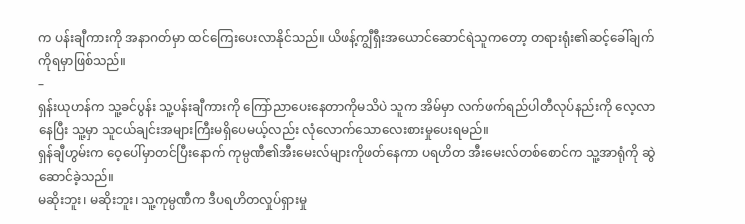က ပန်းချီကားကို အနာဂတ်မှာ ထင်ကြေးပေးလာနိုင်သည်။ ယိဖန့်ကျွီရှီးအယောင်ဆောင်ရဲသူကတော့ တရားရုံး၏ဆင့်ခေါ်ချက်ကိုရမှာဖြစ်သည်။
–
ရှန်းယုဟန်က သူ့ခင်ပွန်း သူ့ပန်းချီကားကို ကြော်ညာပေးနေတာကိုမသိပဲ သူက အိမ်မှာ လက်ဖက်ရည်ပါတီလုပ်နည်းကို လေ့လာနေပြီး သူ့မှာ သူငယ်ချင်းအများကြီးမရှိပေမယ့်လည်း လုံလောက်သောလေးစားမှုပေးရမည်။
ရှန်ချီဟွမ်းက ဝေ့ပေါ်မှာတင်ပြီးနောက် ကုမ္ပဏီ၏အီးမေးလ်များကိုဖတ်နေကာ ပရဟိတ အီးမေးလ်တစ်စောင်က သူ့အာရုံကို ဆွဲဆောင်ခဲ့သည်။
မဆိုးဘူး၊ မဆိုးဘူး၊ သူ့ကုမ္ပဏီက ဒီပရဟိတလှုပ်ရှားမှု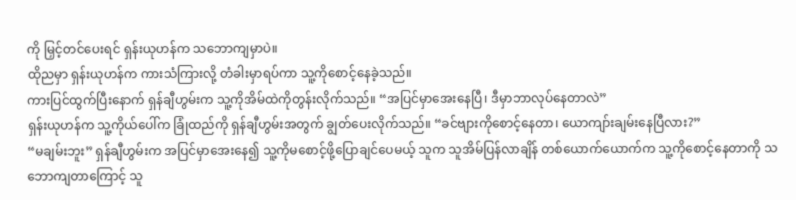ကို မြှင့်တင်ပေးရင် ရှန်းယုဟန်က သဘောကျမှာပဲ။
ထိုညမှာ ရှန်းယုဟန်က ကားသံကြားလို့ တံခါးမှာရပ်ကာ သူ့ကိုစောင့်နေခဲ့သည်။
ကားပြင်ထွက်ပြီးနောက် ရှန်ချီဟွမ်းက သူ့ကိုအိမ်ထဲကိုတွန်းလိုက်သည်။ “အပြင်မှာအေးနေပြီ၊ ဒီမှာဘာလုပ်နေတာလဲ”
ရှန်းယုဟန်က သူ့ကိုယ်ပေါ်က ခြုံထည်ကို ရှန်ချီဟွမ်းအတွက် ချွတ်ပေးလိုက်သည်။ “ခင်ဗျားကိုစောင့်နေတာ၊ ယောကျာ်းချမ်းနေပြီလား?”
“မချမ်းဘူး” ရှန်ချီဟွမ်းက အပြင်မှာအေးနေ၍ သူ့ကိုမစောင့်ဖို့ပြောချင်ပေမယ့် သူက သူအိမ်ပြန်လာချိန် တစ်ယောက်ယောက်က သူ့ကိုစောင့်နေတာကို သဘောကျတာကြောင့် သူ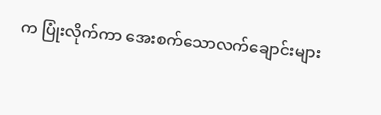က ပြုံးလိုက်ကာ အေးစက်သောလက်ချောင်းများ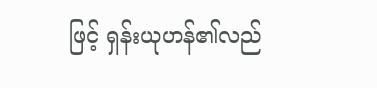ဖြင့် ရှန်းယုဟန်၏လည်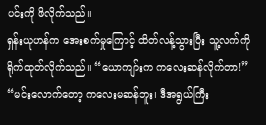ပင်းကို ဖိလိုက်သည်။
ရှန်းယုဟန်က အေးစက်မှုကြောင့် ထိတ်လန့်သွားပြီး သူ့လက်ကိုရိုက်ထုတ်လိုက်သည်။ “ယောကျာ်းက ကလေးဆန်လိုက်တာ!”
“မင်းလောက်တော့ ကလေးမဆန်ဘူး၊ ဒီအရွယ်ကြီး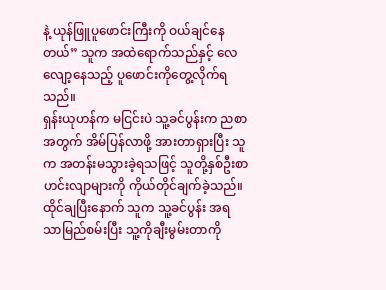နဲ့ ယုန်ဖြူပူဖောင်းကြီးကို ဝယ်ချင်နေတယ်” သူက အထဲရောက်သည်နှင့် လေလျော့နေသည့် ပူဖောင်းကိုတွေ့လိုက်ရသည်။
ရှန်းယုဟန်က မငြင်းပဲ သူ့ခင်ပွန်းက ညစာအတွက် အိမ်ပြန်လာဖို့ အားတာရှားပြီး သူက အတန်းမသွားခဲ့ရသဖြင့် သူတို့နှစ်ဦးစာ ဟင်းလျာများကို ကိုယ်တိုင်ချက်ခဲ့သည်။
ထိုင်ချပြီးနောက် သူက သူ့ခင်ပွန်း အရသာမြည်စမ်းပြီး သူ့ကိုချီးမွမ်းတာကို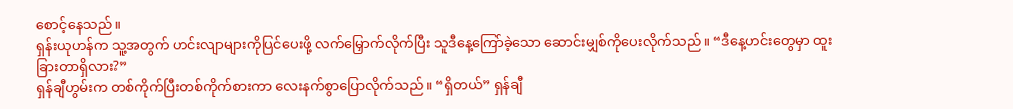စောင့်နေသည်။
ရှန်းယုဟန်က သူ့အတွက် ဟင်းလျာများကိုပြင်ပေးဖို့ လက်မြှောက်လိုက်ပြီး သူဒီနေ့ကြော်ခဲ့သော ဆောင်းမျှစ်ကိုပေးလိုက်သည်။ “ဒီနေ့ဟင်းတွေမှာ ထူးခြားတာရှိလား?”
ရှန်ချီဟွမ်းက တစ်ကိုက်ပြီးတစ်ကိုက်စားကာ လေးနက်စွာပြောလိုက်သည်။ “ရှိတယ်” ရှန်ချီ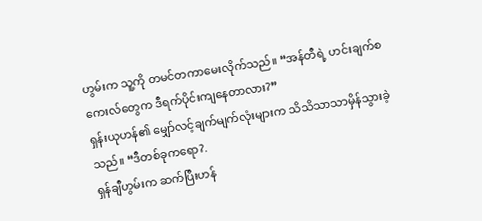ဟွမ်းက သူ့ကို တမင်တကာမေးလိုက်သည်။ “အန်တီရဲ့ ဟင်းချက်စကေးလ်တွေက ဒီရက်ပိုင်းကျနေတာလား?”
ရှန်းယုဟန်၏ မျှော်လင့်ချက်မျက်လုံးများက သိသိသာသာမှိန်သွားခဲ့သည်။ “ဒီတစ်ခုကရော?.
ရှန်ချီဟွမ်းက ဆက်ပြီးဟန်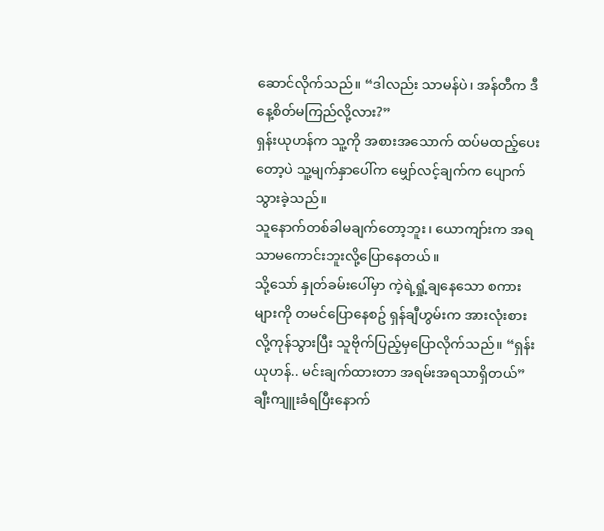ဆောင်လိုက်သည်။ “ဒါလည်း သာမန်ပဲ၊ အန်တီက ဒီနေ့စိတ်မကြည်လို့လား?”
ရှန်းယုဟန်က သူ့ကို အစားအသောက် ထပ်မထည့်ပေးတော့ပဲ သူ့မျက်နှာပေါ်က မျှော်လင့်ချက်က ပျောက်သွားခဲ့သည်။
သူနောက်တစ်ခါမချက်တော့ဘူး၊ ယောကျာ်းက အရသာမကောင်းဘူးလို့ပြောနေတယ်။
သို့သော် နှုတ်ခမ်းပေါ်မှာ ကဲ့ရဲ့ရှုံ့ချနေသော စကားများကို တမင်ပြောနေစဥ် ရှန်ချီဟွမ်းက အားလုံးစားလို့ကုန်သွားပြီး သူဗိုက်ပြည့်မှပြောလိုက်သည်။ “ရှန်းယုဟန်.. မင်းချက်ထားတာ အရမ်းအရသာရှိတယ်”
ချီးကျူးခံရပြီးနောက်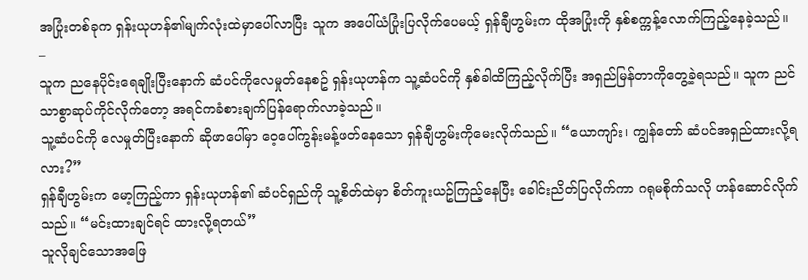အပြုံးတစ်ခုက ရှန်းယုဟန်၏မျက်လုံးထဲမှာပေါ်လာပြီး သူက အပေါ်ယံပြုံးပြလိုက်ပေမယ့် ရှန်ချီဟွမ်းက ထိုအပြုံးကို နှစ်စက္ကန့်လောက်ကြည့်နေခဲ့သည်။
–
သူက ညနေပိုင်းရေချိုးပြီးနောက် ဆံပင်ကိုလေမှုတ်နေစဥ် ရှန်းယုဟန်က သူ့ဆံပင်ကို နှစ်ခါထိကြည့်လိုက်ပြီး အရှည်မြန်တာကိုတွေ့ခဲ့ရသည်။ သူက ညင်သာစွာဆုပ်ကိုင်လိုက်တော့ အရင်ကခံစားချက်ပြန်ရောက်လာခဲ့သည်။
သူ့ဆံပင်ကို လေမှုတ်ပြီးနောက် ဆိုဖာပေါ်မှာ ဝေ့ပေါ်ကွန်းမန့်ဖတ်နေသော ရှန်ချီဟွမ်းကိုမေးလိုက်သည်။ “ယောကျာ်း၊ ကျွန်တော် ဆံပင်အရှည်ထားလို့ရလား?”
ရှန်ချီဟွမ်းက မော့ကြည့်ကာ ရှန်းယုဟန်၏ ဆံပင်ရှည်ကို သူ့စိတ်ထဲမှာ စိတ်ကူးယဥ်ကြည့်နေပြီး ခေါင်းညိတ်ပြလိုက်ကာ ဂရုမစိုက်သလို ဟန်ဆောင်လိုက်သည်။ “မင်းထားချင်ရင် ထားလို့ရတယ်”
သူလိုချင်သောအဖြေ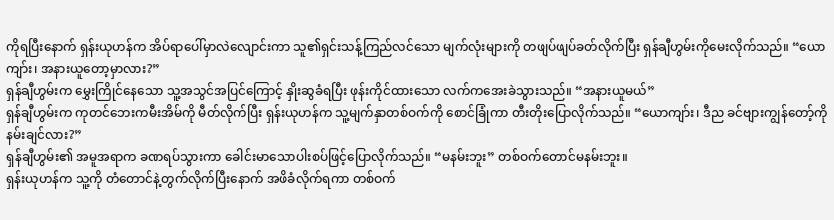ကိုရပြီးနောက် ရှန်းယုဟန်က အိပ်ရာပေါ်မှာလဲလျောင်းကာ သူ၏ရှင်းသန့်ကြည်လင်သော မျက်လုံးများကို တဖျပ်ဖျပ်ခတ်လိုက်ပြီး ရှန်ချီဟွမ်းကိုမေးလိုက်သည်။ “ယောကျာ်း၊ အနားယူတော့မှာလား?”
ရှန်ချီဟွမ်းက မွှေးကြိုင်နေသော သူ့အသွင်အပြင်ကြောင့် နှိုးဆွခံရပြီး ဖုန်းကိုင်ထားသော လက်ကအေးခဲသွားသည်။ “အနားယူမယ်”
ရှန်ချီဟွမ်းက ကုတင်ဘေးကမီးအိမ်ကို မီတ်လိုက်ပြီး ရှန်းယုဟန်က သူ့မျက်နှာတစ်ဝက်ကို စောင်ခြုံကာ တီးတိုးပြောလိုက်သည်။ “ယောကျာ်း၊ ဒီည ခင်ဗျားကျွန်တော့်ကိုနမ်းချင်လား?”
ရှန်ချီဟွမ်း၏ အမူအရာက ခဏရပ်သွားကာ ခေါင်းမာသောပါးစပ်ဖြင့်ပြောလိုက်သည်။ “မနမ်းဘူး” တစ်ဝက်တောင်မနမ်းဘူး။
ရှန်းယုဟန်က သူ့ကို တံတောင်နဲ့တွက်လိုက်ပြီးနောက် အဖိခံလိုက်ရကာ တစ်ဝက်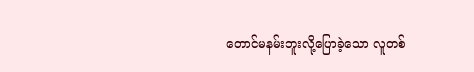တောင်မနမ်းဘူးလို့ပြောခဲ့သော လူတစ်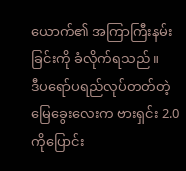ယောက်၏ အကြာကြီးနမ်းခြင်းကို ခံလိုက်ရသည်။
ဒီပရော်ပရည်လုပ်တတ်တဲ့ မြေခွေးလေးက ဗားရှင်း 2.0 ကိုပြောင်း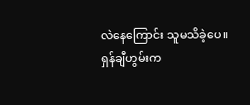လဲနေကြောင်း သူမသိခဲ့ပေ။
ရှန်ချီဟွမ်းက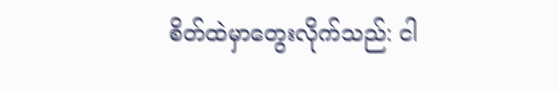စိတ်ထဲမှာတွေးလိုက်သည်: ငါ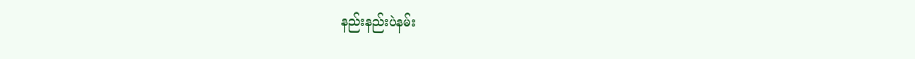နည်းနည်းပဲနမ်း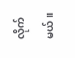လိုက်မယ်။